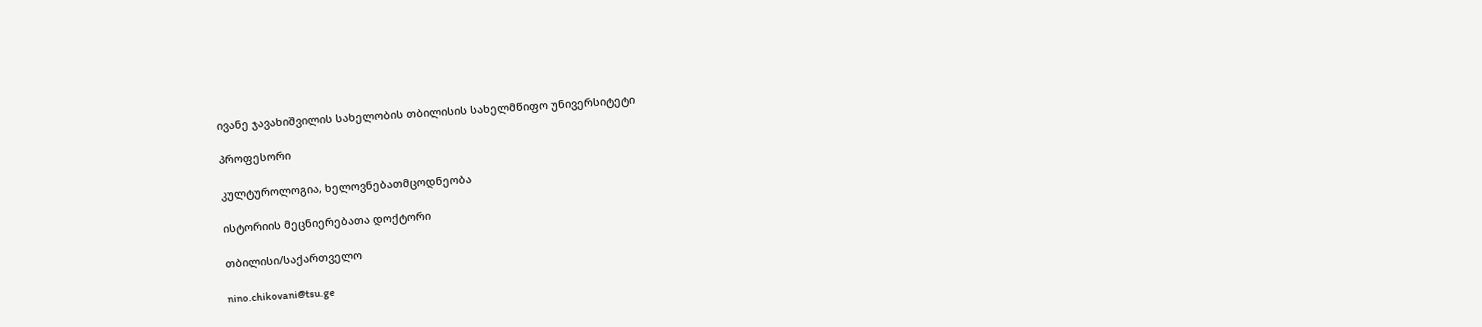ივანე ჯავახიშვილის სახელობის თბილისის სახელმწიფო უნივერსიტეტი

პროფესორი

კულტუროლოგია, ხელოვნებათმცოდნეობა

ისტორიის მეცნიერებათა დოქტორი

თბილისი/საქართველო

nino.chikovani@tsu.ge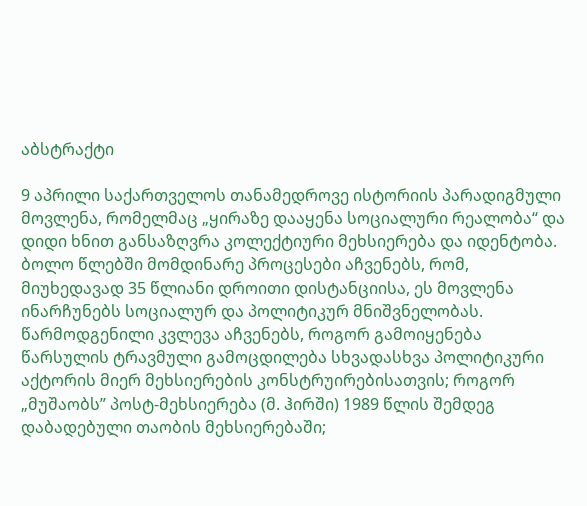აბსტრაქტი

9 აპრილი საქართველოს თანამედროვე ისტორიის პარადიგმული მოვლენა, რომელმაც „ყირაზე დააყენა სოციალური რეალობა“ და დიდი ხნით განსაზღვრა კოლექტიური მეხსიერება და იდენტობა. ბოლო წლებში მომდინარე პროცესები აჩვენებს, რომ, მიუხედავად 35 წლიანი დროითი დისტანციისა, ეს მოვლენა ინარჩუნებს სოციალურ და პოლიტიკურ მნიშვნელობას. წარმოდგენილი კვლევა აჩვენებს, როგორ გამოიყენება წარსულის ტრავმული გამოცდილება სხვადასხვა პოლიტიკური აქტორის მიერ მეხსიერების კონსტრუირებისათვის; როგორ „მუშაობს” პოსტ-მეხსიერება (მ. ჰირში) 1989 წლის შემდეგ დაბადებული თაობის მეხსიერებაში;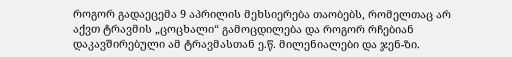როგორ გადაეცემა 9 აპრილის მეხსიერება თაობებს, რომელთაც არ აქვთ ტრავმის „ცოცხალი“ გამოცდილება და როგორ რჩებიან დაკავშირებული ამ ტრავმასთან ე.წ. მილენიალები და ჯენ-ზი.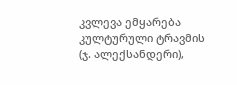კვლევა ემყარება კულტურული ტრავმის (ჯ. ალექსანდერი),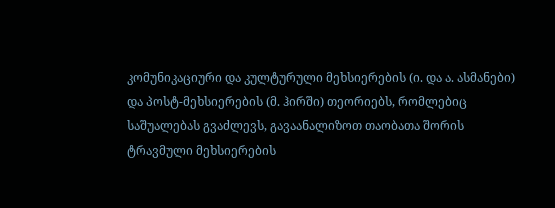კომუნიკაციური და კულტურული მეხსიერების (ი. და ა. ასმანები) და პოსტ-მეხსიერების (მ. ჰირში) თეორიებს, რომლებიც საშუალებას გვაძლევს, გავაანალიზოთ თაობათა შორის ტრავმული მეხსიერების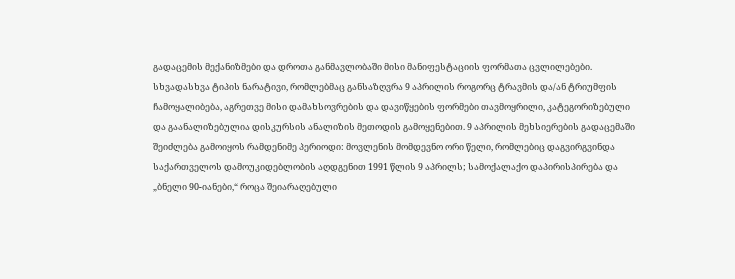გადაცემის მექანიზმები და დროთა განმავლობაში მისი მანიფესტაციის ფორმათა ცვლილებები. სხვადასხვა ტიპის ნარატივი, რომლებმაც განსაზღვრა 9 აპრილის როგორც ტრავმის და/ან ტრიუმფის ჩამოყალიბება, აგრეთვე მისი დამახსოვრების და დავიწყების ფორმები თავმოყრილი, კატეგორიზებული და გაანალიზებულია დისკურსის ანალიზის მეთოდის გამოყენებით. 9 აპრილის მეხსიერების გადაცემაში შეიძლება გამოიყოს რამდენიმე პერიოდი: მოვლენის მომდევნო ორი წელი, რომლებიც დაგვირგვინდა საქართველოს დამოუკიდებლობის აღდგენით 1991 წლის 9 აპრილს; სამოქალაქო დაპირისპირება და „ბნელი 90-იანები,“ როცა შეიარაღებული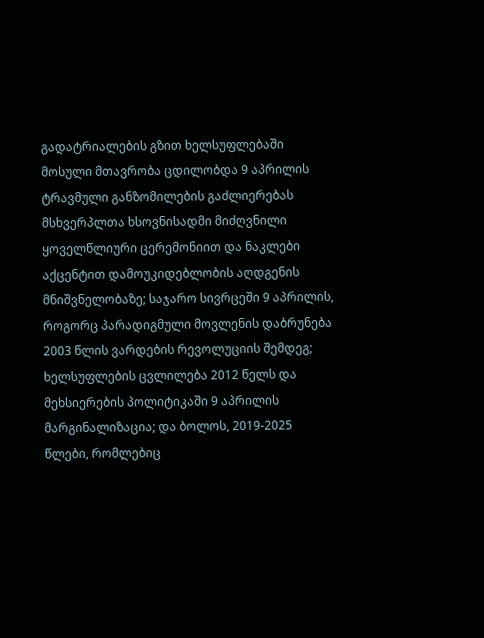გადატრიალების გზით ხელსუფლებაში მოსული მთავრობა ცდილობდა 9 აპრილის ტრავმული განზომილების გაძლიერებას მსხვერპლთა ხსოვნისადმი მიძღვნილი ყოველწლიური ცერემონიით და ნაკლები აქცენტით დამოუკიდებლობის აღდგენის მნიშვნელობაზე; საჯარო სივრცეში 9 აპრილის, როგორც პარადიგმული მოვლენის დაბრუნება 2003 წლის ვარდების რევოლუციის შემდეგ; ხელსუფლების ცვლილება 2012 წელს და მეხსიერების პოლიტიკაში 9 აპრილის მარგინალიზაცია; და ბოლოს, 2019-2025 წლები, რომლებიც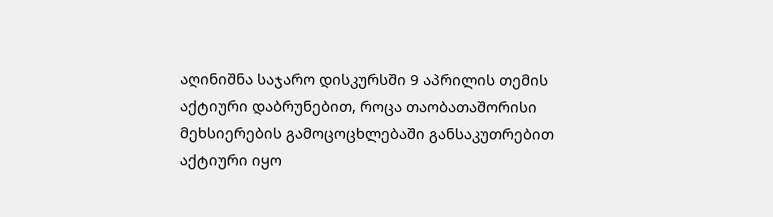აღინიშნა საჯარო დისკურსში 9 აპრილის თემის აქტიური დაბრუნებით, როცა თაობათაშორისი მეხსიერების გამოცოცხლებაში განსაკუთრებით აქტიური იყო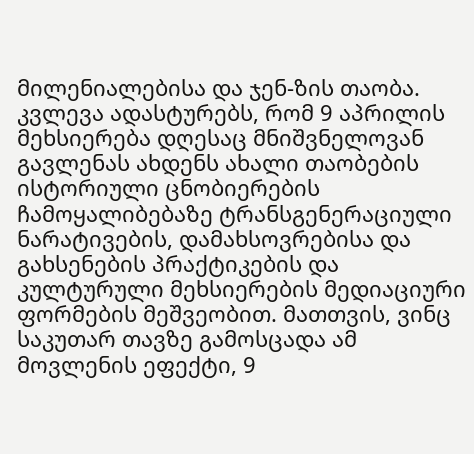მილენიალებისა და ჯენ-ზის თაობა. კვლევა ადასტურებს, რომ 9 აპრილის მეხსიერება დღესაც მნიშვნელოვან გავლენას ახდენს ახალი თაობების ისტორიული ცნობიერების ჩამოყალიბებაზე ტრანსგენერაციული ნარატივების, დამახსოვრებისა და გახსენების პრაქტიკების და კულტურული მეხსიერების მედიაციური ფორმების მეშვეობით. მათთვის, ვინც საკუთარ თავზე გამოსცადა ამ მოვლენის ეფექტი, 9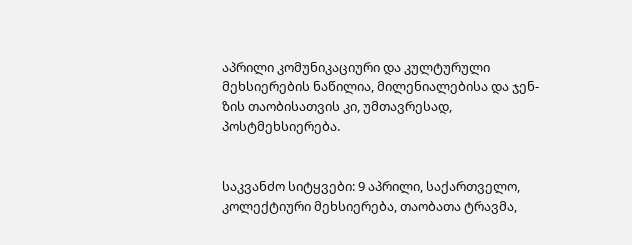აპრილი კომუნიკაციური და კულტურული მეხსიერების ნაწილია, მილენიალებისა და ჯენ-ზის თაობისათვის კი, უმთავრესად, პოსტმეხსიერება.


საკვანძო სიტყვები: 9 აპრილი, საქართველო, კოლექტიური მეხსიერება, თაობათა ტრავმა,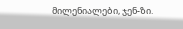მილენიალები, ჯენ-ზი.